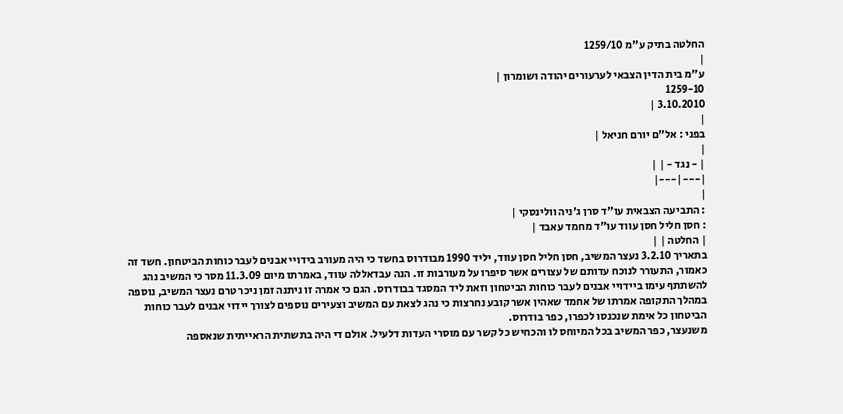החלטה בתיק ע"מ 1259/10
|
ע"מ בית הדין הצבאי לערעורים יהודה ושומרון |
1259-10
3.10.2010 |
|
בפני : אל"ם יורם חניאל |
|
| - נגד - | |
|---|---|
|
: התביעה הצבאית עו"ד סרן ג'ניה וולינסקי |
: חסן חליל חסן עווד עו"ד מחמד עאבד |
| החלטה | |
בתאריך 3.2.10 נעצר המשיב, חסן חליל חסן עווד, יליד 1990 מבודרוס בחשד כי היה מעורב בידויי אבנים לעבר כוחות הביטחון. חשד זה כאמור, התעורר לנוכח עדותם של עצורים אשר סיפרו על מעורבות זו. הנה עבדאללה עווד, באמרתו מיום 11.3.09 מסר כי המשיב נהג להשתתף עימו ביידויי אבנים לעבר כוחות הביטחון וזאת ליד המסגד בבודרוס. הגם כי אמרה זו ניתנה זמן ניכר טרם נעצר המשיב, נוספה במהלך התקופה אמרתו של אחמד שאהין אשר קובע נחרצות כי נהג לצאת עם המשיב וצעירים נוספים לצורך יידוי אבנים לעבר כוחות הביטחון כל אימת שנכנסו לכפרו, כפר בודרוס.
משנעצר, כפר המשיב בכל המיוחס לו והכחיש כל קשר עם מוסרי העדות דלעיל. אולם די היה בתשתית הראייתית שנאספה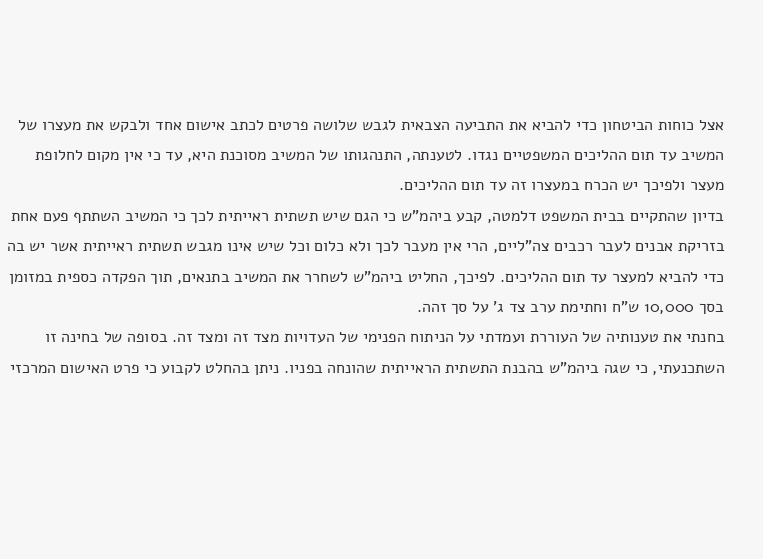אצל כוחות הביטחון כדי להביא את התביעה הצבאית לגבש שלושה פרטים לכתב אישום אחד ולבקש את מעצרו של המשיב עד תום ההליכים המשפטיים נגדו. לטענתה, התנהגותו של המשיב מסוכנת היא, עד כי אין מקום לחלופת מעצר ולפיכך יש הכרח במעצרו זה עד תום ההליכים.
בדיון שהתקיים בבית המשפט דלמטה, קבע ביהמ"ש כי הגם שיש תשתית ראייתית לכך כי המשיב השתתף פעם אחת בזריקת אבנים לעבר רכבים צה"ליים, הרי אין מעבר לכך ולא כלום וכל שיש אינו מגבש תשתית ראייתית אשר יש בה כדי להביא למעצר עד תום ההליכים. לפיכך, החליט ביהמ"ש לשחרר את המשיב בתנאים, תוך הפקדה כספית במזומן בסך 10,000 ש"ח וחתימת ערב צד ג' על סך זהה.
בחנתי את טענותיה של העוררת ועמדתי על הניתוח הפנימי של העדויות מצד זה ומצד זה. בסופה של בחינה זו השתכנעתי, כי שגה ביהמ"ש בהבנת התשתית הראייתית שהונחה בפניו. ניתן בהחלט לקבוע כי פרט האישום המרכזי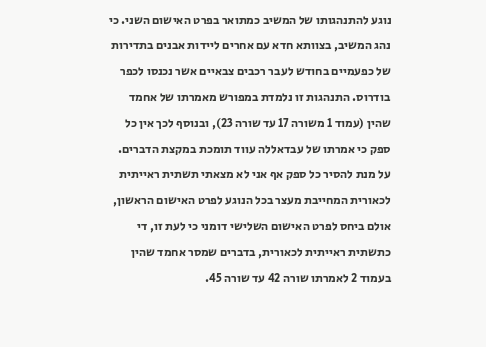נוגע להתנהגותו של המשיב כמתואר בפרט האישום השני. כי נהג המשיב, בצוותא חדא עם אחרים ליידות אבנים בתדירות של כפעמיים בחודש לעבר רכבים צבאיים אשר נכנסו לכפר בודרוס. התנהגות זו נלמדת במפורש מאמרתו של אחמד שהין (עמוד 1 משורה 17 עד שורה 23), ובנוסף לכך אין כל ספק כי אמרתו של עבדאללה עווד תומכת במקצת הדברים.
על מנת להסיר כל ספק אף אני לא מצאתי תשתית ראייתית לכאורית המחייבת מעצר בכל הנוגע לפרט האישום הראשון, אולם ביחס לפרט האישום השלישי דומני כי לעת זו, די כתשתית ראייתית לכאורית, בדברים שמסר אחמד שהין בעמוד 2 לאמרתו שורה 42 עד שורה 45.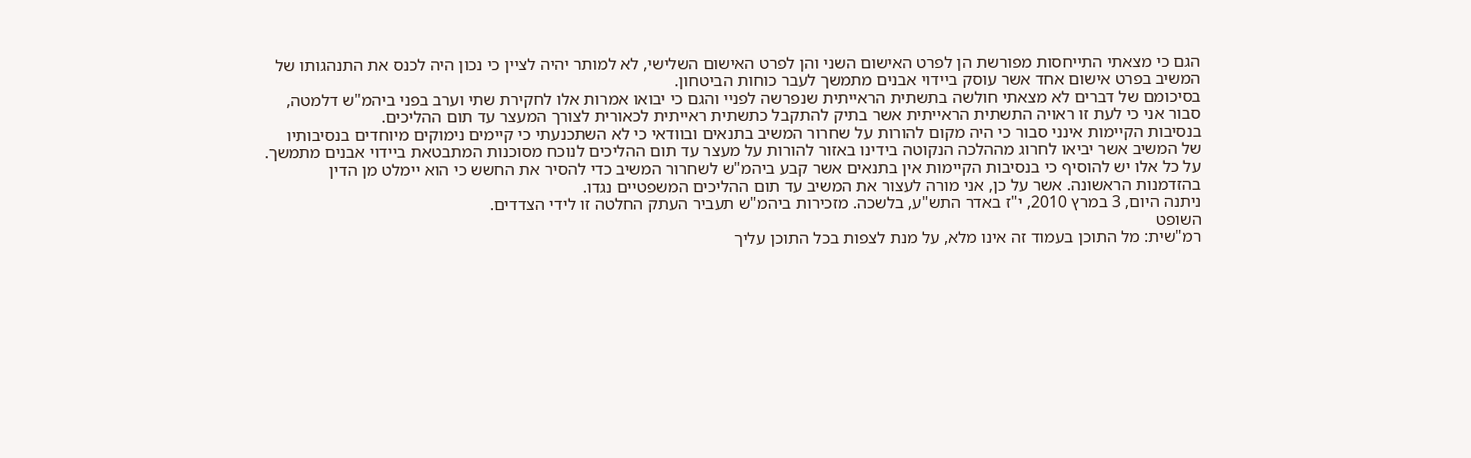הגם כי מצאתי התייחסות מפורשת הן לפרט האישום השני והן לפרט האישום השלישי, לא למותר יהיה לציין כי נכון היה לכנס את התנהגותו של המשיב בפרט אישום אחד אשר עוסק ביידוי אבנים מתמשך לעבר כוחות הביטחון.
בסיכומם של דברים לא מצאתי חולשה בתשתית הראייתית שנפרשה לפניי והגם כי יבואו אמרות אלו לחקירת שתי וערב בפני ביהמ"ש דלמטה, סבור אני כי לעת זו ראויה התשתית הראייתית אשר בתיק להתקבל כתשתית ראייתית לכאורית לצורך המעצר עד תום ההליכים.
בנסיבות הקיימות אינני סבור כי היה מקום להורות על שחרור המשיב בתנאים ובוודאי כי לא השתכנעתי כי קיימים נימוקים מיוחדים בנסיבותיו של המשיב אשר יביאו לחרוג מההלכה הנקוטה בידינו באזור להורות על מעצר עד תום ההליכים לנוכח מסוכנות המתבטאת ביידוי אבנים מתמשך. על כל אלו יש להוסיף כי בנסיבות הקיימות אין בתנאים אשר קבע ביהמ"ש לשחרור המשיב כדי להסיר את החשש כי הוא יימלט מן הדין בהזדמנות הראשונה. אשר על כן, אני מורה לעצור את המשיב עד תום ההליכים המשפטיים נגדו.
ניתנה היום, 3 במרץ 2010, י"ז באדר התש"ע, בלשכה. מזכירות ביהמ"ש תעביר העתק החלטה זו לידי הצדדים.
השופט
רמ"שית: מל התוכן בעמוד זה אינו מלא, על מנת לצפות בכל התוכן עליך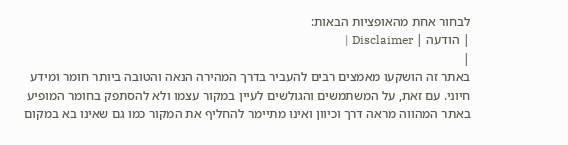לבחור אחת מהאופציות הבאות:
| הודעה | Disclaimer |
|
באתר זה הושקעו מאמצים רבים להעביר בדרך המהירה הנאה והטובה ביותר חומר ומידע חיוני. עם זאת, על המשתמשים והגולשים לעיין במקור עצמו ולא להסתפק בחומר המופיע באתר המהווה מראה דרך וכיוון ואינו מתיימר להחליף את המקור כמו גם שאינו בא במקום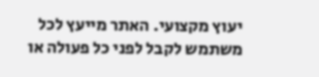יעוץ מקצועי. האתר מייעץ לכל משתמש לקבל לפני כל פעולה או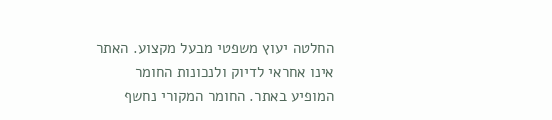החלטה יעוץ משפטי מבעל מקצוע. האתר אינו אחראי לדיוק ולנכונות החומר המופיע באתר. החומר המקורי נחשף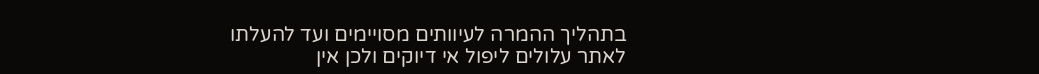בתהליך ההמרה לעיוותים מסויימים ועד להעלתו לאתר עלולים ליפול אי דיוקים ולכן אין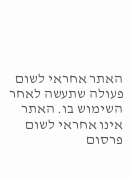האתר אחראי לשום פעולה שתעשה לאחר השימוש בו. האתר אינו אחראי לשום פרסום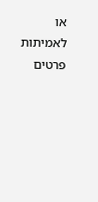או לאמיתות פרטים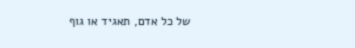של כל אדם, תאגיד או גוף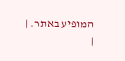המופיע באתר. |
|